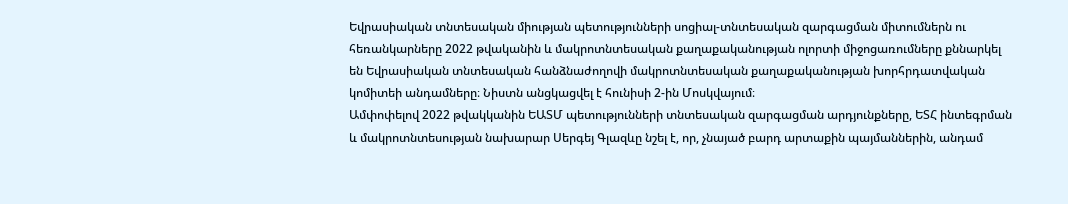Եվրասիական տնտեսական միության պետությունների սոցիալ-տնտեսական զարգացման միտումներն ու հեռանկարները 2022 թվականին և մակրոտնտեսական քաղաքականության ոլորտի միջոցառումները քննարկել են Եվրասիական տնտեսական հանձնաժողովի մակրոտնտեսական քաղաքականության խորհրդատվական կոմիտեի անդամները։ Նիստն անցկացվել է հունիսի 2-ին Մոսկվայում։
Ամփոփելով 2022 թվակկանին ԵԱՏՄ պետությունների տնտեսական զարգացման արդյունքները, ԵՏՀ ինտեգրման և մակրոտնտեսության նախարար Սերգեյ Գլազևը նշել է, որ, չնայած բարդ արտաքին պայմաններին, անդամ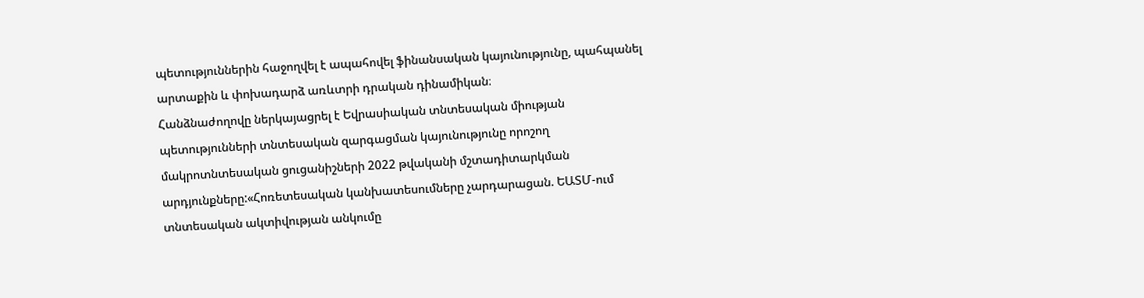պետություններին հաջողվել է ապահովել ֆինանսական կայունությունը, պահպանել արտաքին և փոխադարձ առևտրի դրական դինամիկան։
Հանձնաժողովը ներկայացրել է Եվրասիական տնտեսական միության պետությունների տնտեսական զարգացման կայունությունը որոշող մակրոտնտեսական ցուցանիշների 2022 թվականի մշտադիտարկման արդյունքները:«Հոռետեսական կանխատեսումները չարդարացան. ԵԱՏՄ-ում տնտեսական ակտիվության անկումը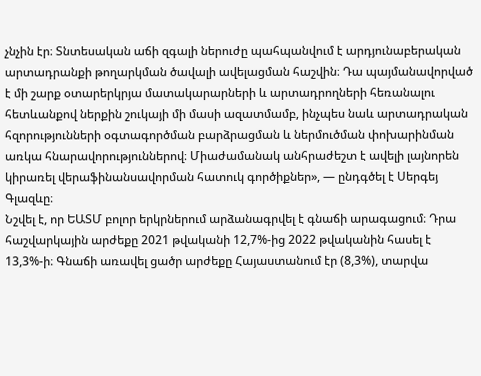չնչին էր։ Տնտեսական աճի զգալի ներուժը պահպանվում է արդյունաբերական արտադրանքի թողարկման ծավալի ավելացման հաշվին։ Դա պայմանավորված է մի շարք օտարերկրյա մատակարարների և արտադրողների հեռանալու հետևանքով ներքին շուկայի մի մասի ազատմամբ, ինչպես նաև արտադրական հզորությունների օգտագործման բարձրացման և ներմուծման փոխարինման առկա հնարավորություններով։ Միաժամանակ անհրաժեշտ է ավելի լայնորեն կիրառել վերաֆինանսավորման հատուկ գործիքներ», — ընդգծել է Սերգեյ Գլազևը։
Նշվել է, որ ԵԱՏՄ բոլոր երկրներում արձանագրվել է գնաճի արագացում։ Դրա հաշվարկային արժեքը 2021 թվականի 12,7%-ից 2022 թվականին հասել է 13,3%-ի։ Գնաճի առավել ցածր արժեքը Հայաստանում էր (8,3%), տարվա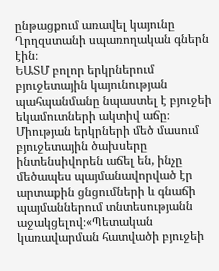ընթացքում առավել կայունը Ղրղզստանի սպառողական գներն էին։
ԵԱՏՄ բոլոր երկրներում բյուջետային կայունության պահպանմանը նպաստել է բյուջեի եկամուտների ակտիվ աճը։ Միության երկրների մեծ մասում բյուջետային ծախսերը ինտենսիվորեն աճել են, ինչը մեծապես պայմանավորված էր արտաքին ցնցումների և գնաճի պայմաններում տնտեսությանն աջակցելով։«Պետական կառավարման հատվածի բյուջեի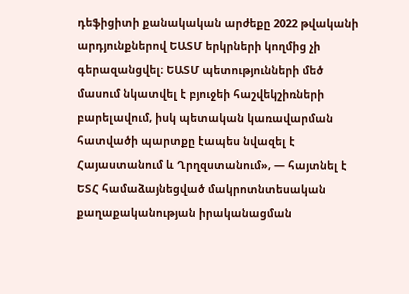դեֆիցիտի քանակական արժեքը 2022 թվականի արդյունքներով ԵԱՏՄ երկրների կողմից չի գերազանցվել։ ԵԱՏՄ պետությունների մեծ մասում նկատվել է բյուջեի հաշվեկշիռների բարելավում, իսկ պետական կառավարման հատվածի պարտքը էապես նվազել է Հայաստանում և Ղրղզստանում», — հայտնել է ԵՏՀ համաձայնեցված մակրոտնտեսական քաղաքականության իրականացման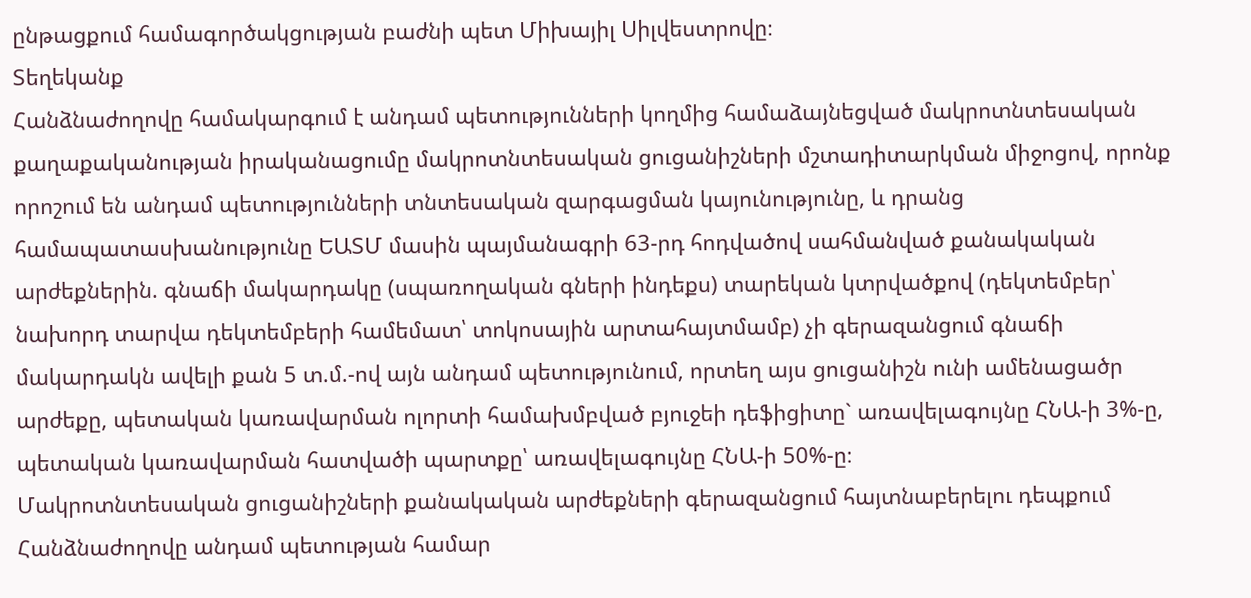ընթացքում համագործակցության բաժնի պետ Միխայիլ Սիլվեստրովը։
Տեղեկանք
Հանձնաժողովը համակարգում է անդամ պետությունների կողմից համաձայնեցված մակրոտնտեսական քաղաքականության իրականացումը մակրոտնտեսական ցուցանիշների մշտադիտարկման միջոցով, որոնք որոշում են անդամ պետությունների տնտեսական զարգացման կայունությունը, և դրանց համապատասխանությունը ԵԱՏՄ մասին պայմանագրի 63-րդ հոդվածով սահմանված քանակական արժեքներին. գնաճի մակարդակը (սպառողական գների ինդեքս) տարեկան կտրվածքով (դեկտեմբեր՝ նախորդ տարվա դեկտեմբերի համեմատ՝ տոկոսային արտահայտմամբ) չի գերազանցում գնաճի մակարդակն ավելի քան 5 տ.մ.-ով այն անդամ պետությունում, որտեղ այս ցուցանիշն ունի ամենացածր արժեքը, պետական կառավարման ոլորտի համախմբված բյուջեի դեֆիցիտը` առավելագույնը ՀՆԱ-ի 3%-ը, պետական կառավարման հատվածի պարտքը՝ առավելագույնը ՀՆԱ-ի 50%-ը։
Մակրոտնտեսական ցուցանիշների քանակական արժեքների գերազանցում հայտնաբերելու դեպքում Հանձնաժողովը անդամ պետության համար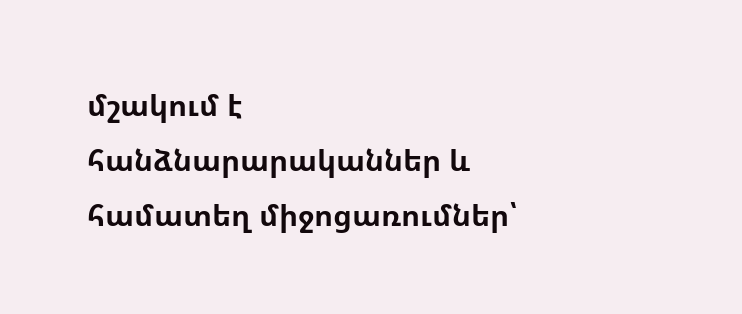մշակում է հանձնարարականներ և համատեղ միջոցառումներ՝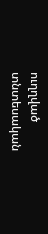ուղղված տնտեսական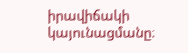իրավիճակի կայունացմանը։